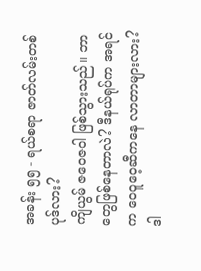အခန်း ၅၅ - ရယ်စရာ ဇာတ်လမ်းတစ်ပုဒ်လား?
ကျိယွမ် ဇဝေဇဝါ ဖြစ်သွားသည်။ ဘာတွေဖြစ်နေတာလဲ? ဒီနယ်ရုပ်က အရင်က ဝေဝူဝေ့ဆီကနေ လာတာများလား?
ဒါ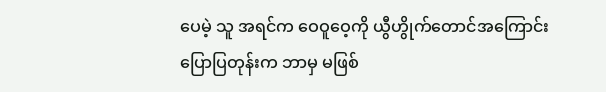ပေမဲ့ သူ အရင်က ဝေဝူဝေ့ကို ယွီဟွိုက်တောင်အကြောင်း ပြောပြတုန်းက ဘာမှ မဖြစ်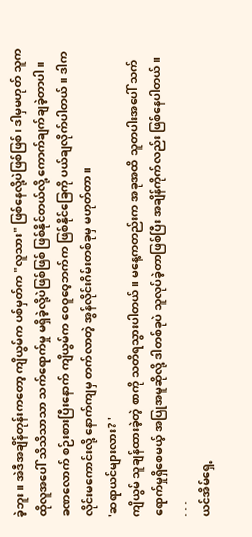ခဲ့ဘူး။ အဲဒီအချိန်တုန်းကတော့ ကျိယွမ်က ပစ်မှတ်က "လူသား" ဖြစ်နေလို့ပဲဖြစ်ဖြစ်၊ ဒါမှမဟုတ် သူက ထိုလူအပေါ် သိသိသာသာ သက်ရောက်မှု မရှိခဲ့လို့ပဲဖြစ်ဖြစ် ဖြစ်နိုင်တယ်လို့ ကောက်ချက်ချခဲ့တာပါ။
ခဏလောက် စဉ်းစားပြီးနောက် ကျိယွမ်က ဝေဝူဝေ့ဘက်က ဖြစ်နိုင်ခြေကို ပယ်ချလိုက်ပါတယ်။ ဒါက လိုင်းမကောင်းလို့ နောက်ကျမှ တက်လာတဲ့ အွန်လိုင်းဂိမ်းတစ်ခုမှ မဟုတ်တာ။
'ဆရာယင်များလား? '
ကျိယွမ် သူချန်ထားခဲ့တဲ့ စာကို သတိရသွားပါတယ်။ မနေ့ကတည်းက အခုအထိ သူတပါးအပေါ် သက်ရောက်မှုရှိစေမယ့် အပြုအမူဆိုလို့ ဒါတစ်ခုပဲ သူလုပ်ခဲ့တာဖြစ်ပြီး အချိန်ကိုက်လည်း ဖြစ်နေပါတယ်။
. . .
ယင်အိမ်ရှေ့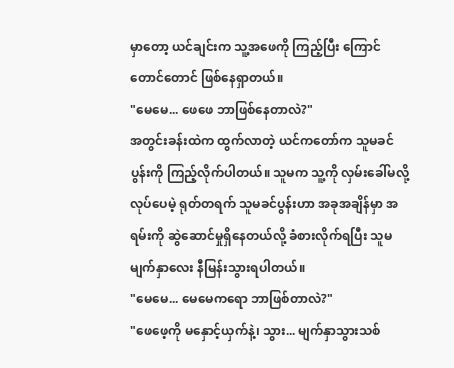မှာတော့ ယင်ချင်းက သူ့အဖေကို ကြည့်ပြီး ကြောင်တောင်တောင် ဖြစ်နေရှာတယ်။
"မေမေ... ဖေဖေ ဘာဖြစ်နေတာလဲ?"
အတွင်းခန်းထဲက ထွက်လာတဲ့ ယင်ကတော်က သူမခင်ပွန်းကို ကြည့်လိုက်ပါတယ်။ သူမက သူ့ကို လှမ်းခေါ်မလို့ လုပ်ပေမဲ့ ရုတ်တရက် သူမခင်ပွန်းဟာ အခုအချိန်မှာ အရမ်းကို ဆွဲဆောင်မှုရှိနေတယ်လို့ ခံစားလိုက်ရပြီး သူမမျက်နှာလေး နီမြန်းသွားရပါတယ်။
"မေမေ... မေမေကရော ဘာဖြစ်တာလဲ?"
"ဖေဖေ့ကို မနှောင့်ယှက်နဲ့၊ သွား... မျက်နှာသွားသစ်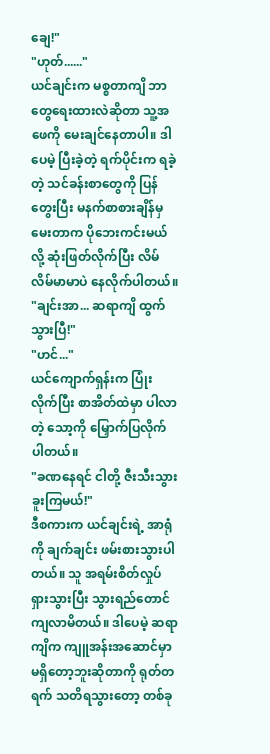ချေ!"
"ဟုတ်......"
ယင်ချင်းက မစ္စတာကျိ ဘာတွေရေးထားလဲဆိုတာ သူ့အဖေကို မေးချင်နေတာပါ။ ဒါပေမဲ့ ပြီးခဲ့တဲ့ ရက်ပိုင်းက ရခဲ့တဲ့ သင်ခန်းစာတွေကို ပြန်တွေးပြီး မနက်စာစားချိန်မှ မေးတာက ပိုဘေးကင်းမယ်လို့ ဆုံးဖြတ်လိုက်ပြီး လိမ်လိမ်မာမာပဲ နေလိုက်ပါတယ်။
"ချင်းအာ... ဆရာကျိ ထွက်သွားပြီ!"
"ဟင်..."
ယင်ကျောက်ရှန်းက ပြုံးလိုက်ပြီး စာအိတ်ထဲမှာ ပါလာတဲ့ သော့ကို မြှောက်ပြလိုက်ပါတယ်။
"ခဏနေရင် ငါတို့ ဇီးသီးသွားခူးကြမယ်!"
ဒီစကားက ယင်ချင်းရဲ့ အာရုံကို ချက်ချင်း ဖမ်းစားသွားပါတယ်။ သူ အရမ်းစိတ်လှုပ်ရှားသွားပြီး သွားရည်တောင် ကျလာမိတယ်။ ဒါပေမဲ့ ဆရာကျိက ကျူအန်းအဆောင်မှာ မရှိတော့ဘူးဆိုတာကို ရုတ်တရက် သတိရသွားတော့ တစ်ခု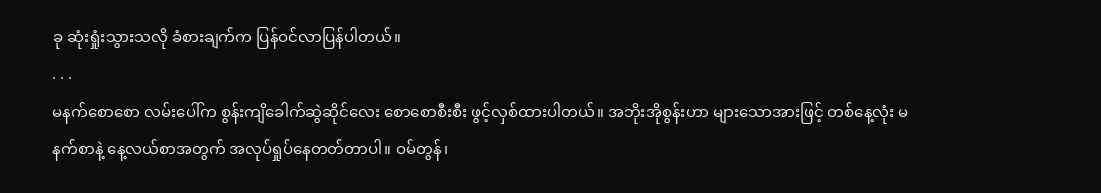ခု ဆုံးရှုံးသွားသလို ခံစားချက်က ပြန်ဝင်လာပြန်ပါတယ်။
. . .
မနက်စောစော လမ်းပေါ်က စွန်းကျိခေါက်ဆွဲဆိုင်လေး စောစောစီးစီး ဖွင့်လှစ်ထားပါတယ်။ အဘိုးအိုစွန်းဟာ များသောအားဖြင့် တစ်နေ့လုံး မနက်စာနဲ့ နေ့လယ်စာအတွက် အလုပ်ရှုပ်နေတတ်တာပါ။ ဝမ်တွန်၊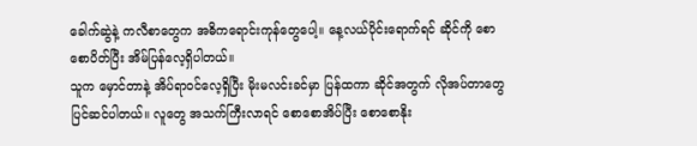ခေါက်ဆွဲနဲ့ ကလီစာတွေက အဓိကရောင်းကုန်တွေပေါ့။ နေ့လယ်ပိုင်းရောက်ရင် ဆိုင်ကို စောစောပိတ်ပြီး အိမ်ပြန်လေ့ရှိပါတယ်။
သူက မှောင်တာနဲ့ အိပ်ရာဝင်လေ့ရှိပြီး မိုးမလင်းခင်မှာ ပြန်ထကာ ဆိုင်အတွက် လိုအပ်တာတွေ ပြင်ဆင်ပါတယ်။ လူတွေ အသက်ကြီးလာရင် စောစောအိပ်ပြီး စောစောနိုး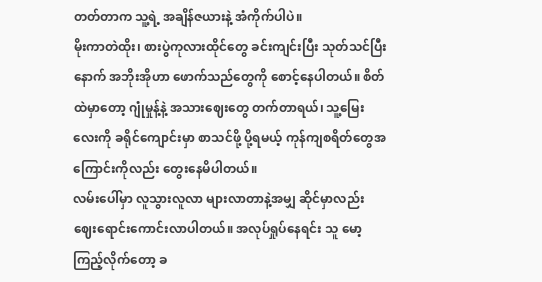တတ်တာက သူ့ရဲ့ အချိန်ဇယားနဲ့ အံကိုက်ပါပဲ။
မိုးကာတဲထိုး၊ စားပွဲကုလားထိုင်တွေ ခင်းကျင်းပြီး သုတ်သင်ပြီးနောက် အဘိုးအိုဟာ ဖောက်သည်တွေကို စောင့်နေပါတယ်။ စိတ်ထဲမှာတော့ ဂျုံမှုန့်နဲ့ အသားဈေးတွေ တက်တာရယ်၊ သူ့မြေးလေးကို ခရိုင်ကျောင်းမှာ စာသင်ဖို့ ပို့ရမယ့် ကုန်ကျစရိတ်တွေအကြောင်းကိုလည်း တွေးနေမိပါတယ်။
လမ်းပေါ်မှာ လူသွားလူလာ များလာတာနဲ့အမျှ ဆိုင်မှာလည်း ဈေးရောင်းကောင်းလာပါတယ်။ အလုပ်ရှုပ်နေရင်း သူ မော့ကြည့်လိုက်တော့ ခ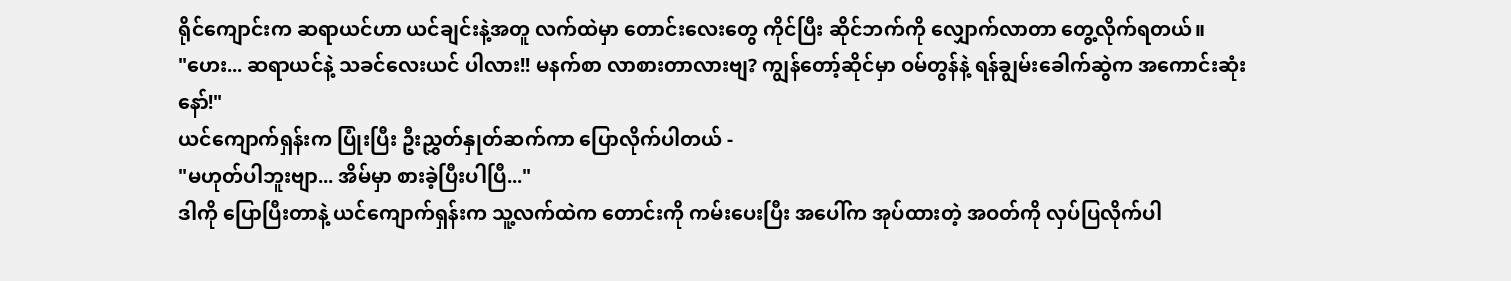ရိုင်ကျောင်းက ဆရာယင်ဟာ ယင်ချင်းနဲ့အတူ လက်ထဲမှာ တောင်းလေးတွေ ကိုင်ပြီး ဆိုင်ဘက်ကို လျှောက်လာတာ တွေ့လိုက်ရတယ်။
"ဟေး... ဆရာယင်နဲ့ သခင်လေးယင် ပါလား!! မနက်စာ လာစားတာလားဗျ? ကျွန်တော့်ဆိုင်မှာ ဝမ်တွန်နဲ့ ရန်ချွမ်းခေါက်ဆွဲက အကောင်းဆုံးနော်!"
ယင်ကျောက်ရှန်းက ပြုံးပြီး ဦးညွှတ်နှုတ်ဆက်ကာ ပြောလိုက်ပါတယ် -
"မဟုတ်ပါဘူးဗျာ... အိမ်မှာ စားခဲ့ပြီးပါပြီ..."
ဒါကို ပြောပြီးတာနဲ့ ယင်ကျောက်ရှန်းက သူ့လက်ထဲက တောင်းကို ကမ်းပေးပြီး အပေါ်က အုပ်ထားတဲ့ အဝတ်ကို လှပ်ပြလိုက်ပါ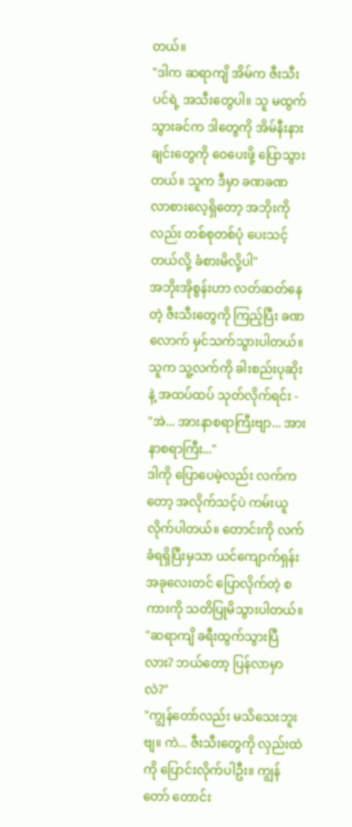တယ်။
"ဒါက ဆရာကျိ အိမ်က ဇီးသီးပင်ရဲ့ အသီးတွေပါ။ သူ မထွက်သွားခင်က ဒါတွေကို အိမ်နီးနားချင်းတွေကို ဝေပေးဖို့ ပြောသွားတယ်။ သူက ဒီမှာ ခဏခဏ လာစားလေ့ရှိတော့ အဘိုးကိုလည်း တစ်စုတစ်ပုံ ပေးသင့်တယ်လို့ ခံစားမိလို့ပါ"
အဘိုးအိုစွန်းဟာ လတ်ဆတ်နေတဲ့ ဇီးသီးတွေကို ကြည့်ပြီး ခဏလောက် မှင်သက်သွားပါတယ်။ သူက သူ့လက်ကို ခါးစည်းပုဆိုးနဲ့ အထပ်ထပ် သုတ်လိုက်ရင်း -
"အဲ... အားနာစရာကြီးဗျာ... အားနာစရာကြီး..."
ဒါကို ပြောပေမဲ့လည်း လက်ကတော့ အလိုက်သင့်ပဲ ကမ်းယူလိုက်ပါတယ်။ တောင်းကို လက်ခံရရှိပြီးမှသာ ယင်ကျောက်ရှန်း အခုလေးတင် ပြောလိုက်တဲ့ စကားကို သတိပြုမိသွားပါတယ်။
"ဆရာကျိ ခရီးထွက်သွားပြီလား? ဘယ်တော့ ပြန်လာမှာလဲ?"
"ကျွန်တော်လည်း မသိသေးဘူးဗျ။ ကဲ... ဇီးသီးတွေကို လှည်းထဲကို ပြောင်းလိုက်ပါဦး။ ကျွန်တော် တောင်း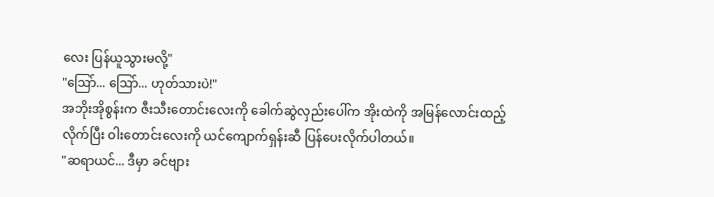လေး ပြန်ယူသွားမလို့"
"ဩော်... ဩော်... ဟုတ်သားပဲ!"
အဘိုးအိုစွန်းက ဇီးသီးတောင်းလေးကို ခေါက်ဆွဲလှည်းပေါ်က အိုးထဲကို အမြန်လောင်းထည့်လိုက်ပြီး ဝါးတောင်းလေးကို ယင်ကျောက်ရှန်းဆီ ပြန်ပေးလိုက်ပါတယ်။
"ဆရာယင်... ဒီမှာ ခင်ဗျား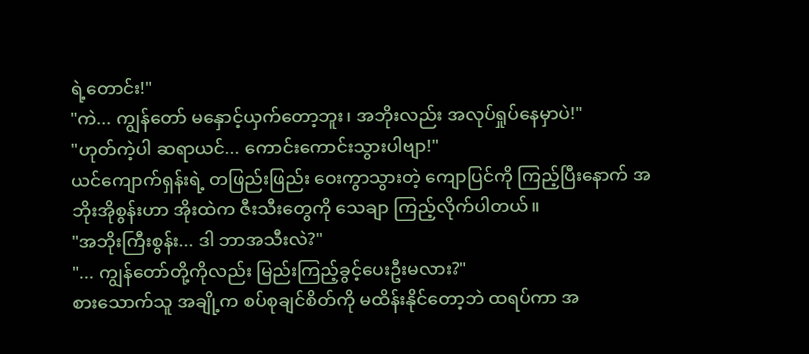ရဲ့တောင်း!"
"ကဲ... ကျွန်တော် မနှောင့်ယှက်တော့ဘူး၊ အဘိုးလည်း အလုပ်ရှုပ်နေမှာပဲ!"
"ဟုတ်ကဲ့ပါ ဆရာယင်... ကောင်းကောင်းသွားပါဗျာ!"
ယင်ကျောက်ရှန်းရဲ့ တဖြည်းဖြည်း ဝေးကွာသွားတဲ့ ကျောပြင်ကို ကြည့်ပြီးနောက် အဘိုးအိုစွန်းဟာ အိုးထဲက ဇီးသီးတွေကို သေချာ ကြည့်လိုက်ပါတယ်။
"အဘိုးကြီးစွန်း... ဒါ ဘာအသီးလဲ?"
"... ကျွန်တော်တို့ကိုလည်း မြည်းကြည့်ခွင့်ပေးဦးမလား?"
စားသောက်သူ အချို့က စပ်စုချင်စိတ်ကို မထိန်းနိုင်တော့ဘဲ ထရပ်ကာ အ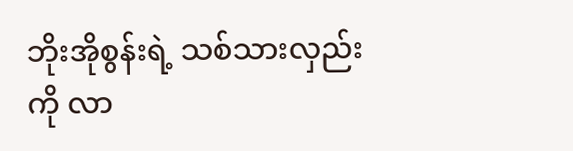ဘိုးအိုစွန်းရဲ့ သစ်သားလှည်းကို လာ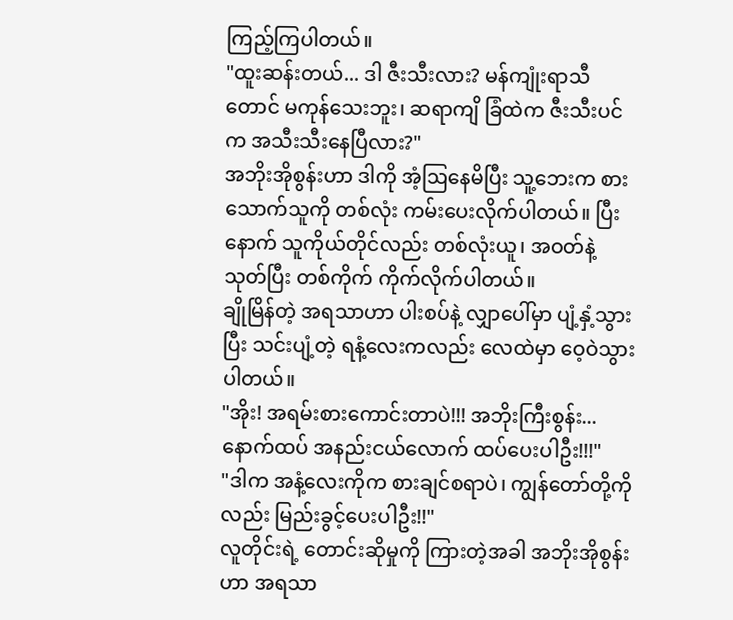ကြည့်ကြပါတယ်။
"ထူးဆန်းတယ်... ဒါ ဇီးသီးလား? မန်ကျုံးရာသီတောင် မကုန်သေးဘူး၊ ဆရာကျိ ခြံထဲက ဇီးသီးပင်က အသီးသီးနေပြီလား?"
အဘိုးအိုစွန်းဟာ ဒါကို အံ့ဩနေမိပြီး သူ့ဘေးက စားသောက်သူကို တစ်လုံး ကမ်းပေးလိုက်ပါတယ်။ ပြီးနောက် သူကိုယ်တိုင်လည်း တစ်လုံးယူ၊ အဝတ်နဲ့ သုတ်ပြီး တစ်ကိုက် ကိုက်လိုက်ပါတယ်။
ချိုမြိန်တဲ့ အရသာဟာ ပါးစပ်နဲ့ လျှာပေါ်မှာ ပျံ့နှံ့သွားပြီး သင်းပျံ့တဲ့ ရနံ့လေးကလည်း လေထဲမှာ ဝေ့ဝဲသွားပါတယ်။
"အိုး! အရမ်းစားကောင်းတာပဲ!!! အဘိုးကြီးစွန်း... နောက်ထပ် အနည်းငယ်လောက် ထပ်ပေးပါဦး!!!"
"ဒါက အနံ့လေးကိုက စားချင်စရာပဲ၊ ကျွန်တော်တို့ကိုလည်း မြည်းခွင့်ပေးပါဦး!!"
လူတိုင်းရဲ့ တောင်းဆိုမှုကို ကြားတဲ့အခါ အဘိုးအိုစွန်းဟာ အရသာ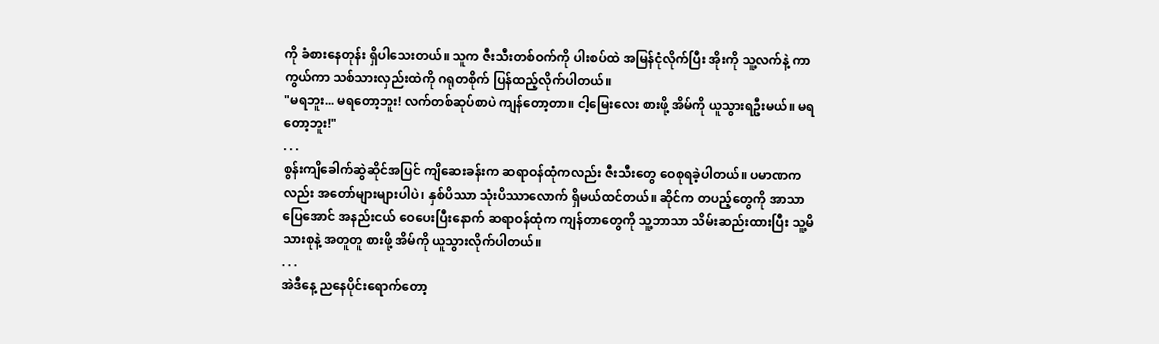ကို ခံစားနေတုန်း ရှိပါသေးတယ်။ သူက ဇီးသီးတစ်ဝက်ကို ပါးစပ်ထဲ အမြန်ငုံလိုက်ပြီး အိုးကို သူ့လက်နဲ့ ကာကွယ်ကာ သစ်သားလှည်းထဲကို ဂရုတစိုက် ပြန်ထည့်လိုက်ပါတယ်။
"မရဘူး... မရတော့ဘူး! လက်တစ်ဆုပ်စာပဲ ကျန်တော့တာ။ ငါ့မြေးလေး စားဖို့ အိမ်ကို ယူသွားရဦးမယ်။ မရတော့ဘူး!"
. . .
စွန်းကျိခေါက်ဆွဲဆိုင်အပြင် ကျိဆေးခန်းက ဆရာဝန်ထုံကလည်း ဇီးသီးတွေ ဝေစုရခဲ့ပါတယ်။ ပမာဏကလည်း အတော်များများပါပဲ၊ နှစ်ပိဿာ သုံးပိဿာလောက် ရှိမယ်ထင်တယ်။ ဆိုင်က တပည့်တွေကို အာသာပြေအောင် အနည်းငယ် ဝေပေးပြီးနောက် ဆရာဝန်ထုံက ကျန်တာတွေကို သူ့ဘာသာ သိမ်းဆည်းထားပြီး သူ့မိသားစုနဲ့ အတူတူ စားဖို့ အိမ်ကို ယူသွားလိုက်ပါတယ်။
. . .
အဲဒီနေ့ ညနေပိုင်းရောက်တော့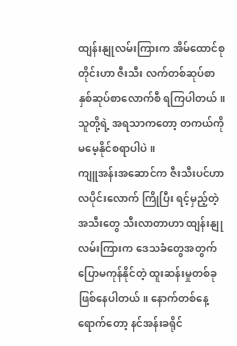ထျန်းနျုလမ်းကြားက အိမ်ထောင်စုတိုင်းဟာ ဇီးသီး လက်တစ်ဆုပ်စာ နှစ်ဆုပ်စာလောက်စီ ရကြပါတယ်။ သူတို့ရဲ့ အရသာကတော့ တကယ်ကို မမေ့နိုင်စရာပါပဲ။
ကျူအန်းအဆောင်က ဇီးသီးပင်ဟာ လပိုင်းလောက် ကြိုပြီး ရင့်မှည့်တဲ့ အသီးတွေ သီးလာတာဟာ ထျန်းနျုလမ်းကြားက ဒေသခံတွေအတွက် ပြောမကုန်နိုင်တဲ့ ထူးဆန်းမှုတစ်ခု ဖြစ်နေပါတယ်။ နောက်တစ်နေ့ရောက်တော့ နင်အန်းခရိုင်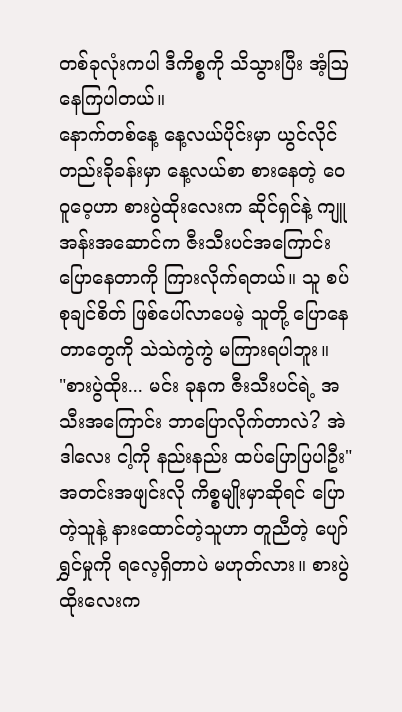တစ်ခုလုံးကပါ ဒီကိစ္စကို သိသွားပြီး အံ့ဩနေကြပါတယ်။
နောက်တစ်နေ့ နေ့လယ်ပိုင်းမှာ ယွင်လိုင်တည်းခိုခန်းမှာ နေ့လယ်စာ စားနေတဲ့ ဝေဝူဝေ့ဟာ စားပွဲထိုးလေးက ဆိုင်ရှင်နဲ့ ကျူအန်းအဆောင်က ဇီးသီးပင်အကြောင်း ပြောနေတာကို ကြားလိုက်ရတယ်။ သူ စပ်စုချင်စိတ် ဖြစ်ပေါ်လာပေမဲ့ သူတို့ ပြောနေတာတွေကို သဲသဲကွဲကွဲ မကြားရပါဘူး။
"စားပွဲထိုး... မင်း ခုနက ဇီးသီးပင်ရဲ့ အသီးအကြောင်း ဘာပြောလိုက်တာလဲ? အဲဒါလေး ငါ့ကို နည်းနည်း ထပ်ပြောပြပါဦး"
အတင်းအဖျင်းလို ကိစ္စမျိုးမှာဆိုရင် ပြောတဲ့သူနဲ့ နားထောင်တဲ့သူဟာ တူညီတဲ့ ပျော်ရွှင်မှုကို ရလေ့ရှိတာပဲ မဟုတ်လား။ စားပွဲထိုးလေးက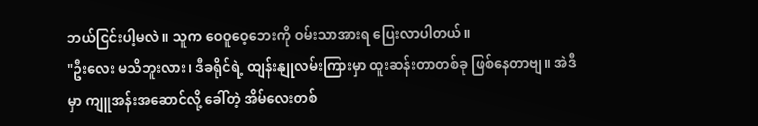ဘယ်ငြင်းပါ့မလဲ။ သူက ဝေဝူဝေ့ဘေးကို ဝမ်းသာအားရ ပြေးလာပါတယ်။
"ဦးလေး မသိဘူးလား၊ ဒီခရိုင်ရဲ့ ထျန်းနျုလမ်းကြားမှာ ထူးဆန်းတာတစ်ခု ဖြစ်နေတာဗျ။ အဲဒီမှာ ကျူအန်းအဆောင်လို့ ခေါ်တဲ့ အိမ်လေးတစ်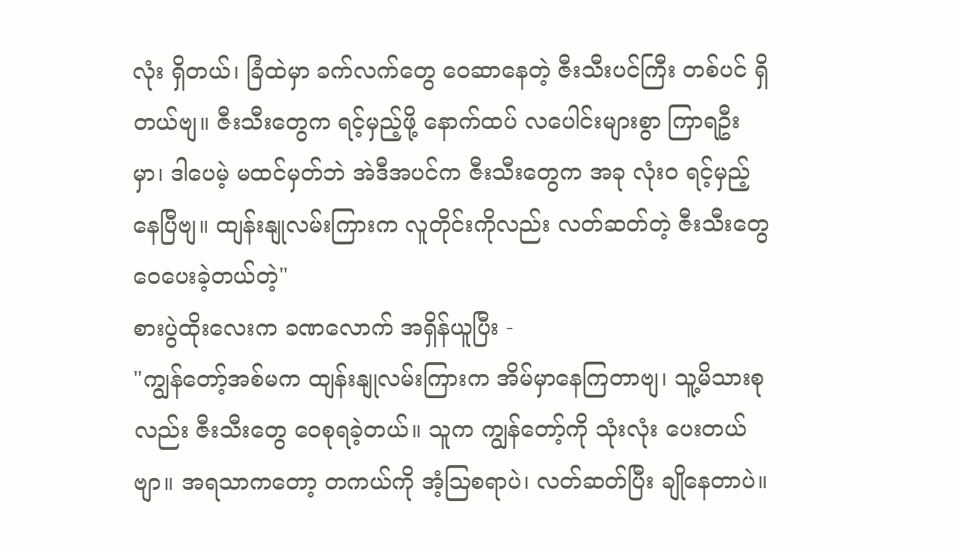လုံး ရှိတယ်၊ ခြံထဲမှာ ခက်လက်တွေ ဝေဆာနေတဲ့ ဇီးသီးပင်ကြီး တစ်ပင် ရှိတယ်ဗျ။ ဇီးသီးတွေက ရင့်မှည့်ဖို့ နောက်ထပ် လပေါင်းများစွာ ကြာရဦးမှာ၊ ဒါပေမဲ့ မထင်မှတ်ဘဲ အဲဒီအပင်က ဇီးသီးတွေက အခု လုံးဝ ရင့်မှည့်နေပြီဗျ။ ထျန်းနျုလမ်းကြားက လူတိုင်းကိုလည်း လတ်ဆတ်တဲ့ ဇီးသီးတွေ ဝေပေးခဲ့တယ်တဲ့"
စားပွဲထိုးလေးက ခဏလောက် အရှိန်ယူပြီး -
"ကျွန်တော့်အစ်မက ထျန်းနျုလမ်းကြားက အိမ်မှာနေကြတာဗျ၊ သူ့မိသားစုလည်း ဇီးသီးတွေ ဝေစုရခဲ့တယ်။ သူက ကျွန်တော့်ကို သုံးလုံး ပေးတယ်ဗျာ။ အရသာကတော့ တကယ်ကို အံ့ဩစရာပဲ၊ လတ်ဆတ်ပြီး ချိုနေတာပဲ။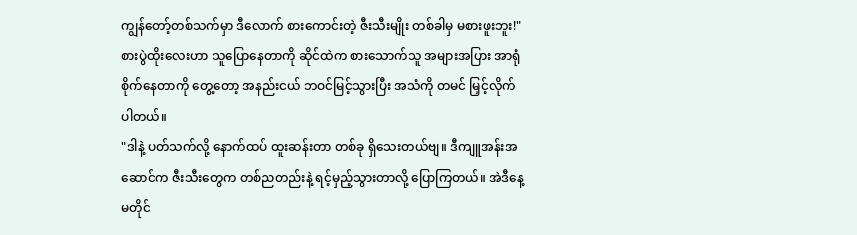ကျွန်တော့်တစ်သက်မှာ ဒီလောက် စားကောင်းတဲ့ ဇီးသီးမျိုး တစ်ခါမှ မစားဖူးဘူး!"
စားပွဲထိုးလေးဟာ သူပြောနေတာကို ဆိုင်ထဲက စားသောက်သူ အများအပြား အာရုံစိုက်နေတာကို တွေ့တော့ အနည်းငယ် ဘဝင်မြင့်သွားပြီး အသံကို တမင် မြှင့်လိုက်ပါတယ်။
"ဒါနဲ့ ပတ်သက်လို့ နောက်ထပ် ထူးဆန်းတာ တစ်ခု ရှိသေးတယ်ဗျ။ ဒီကျူအန်းအဆောင်က ဇီးသီးတွေက တစ်ညတည်းနဲ့ ရင့်မှည့်သွားတာလို့ ပြောကြတယ်။ အဲဒီနေ့မတိုင်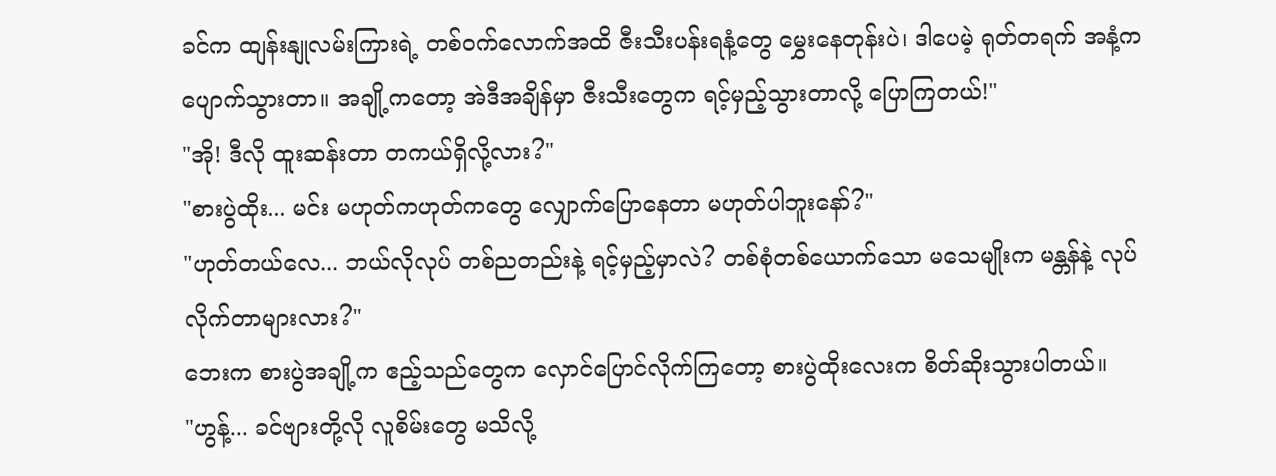ခင်က ထျန်းနျုလမ်းကြားရဲ့ တစ်ဝက်လောက်အထိ ဇီးသီးပန်းရနံ့တွေ မွှေးနေတုန်းပဲ၊ ဒါပေမဲ့ ရုတ်တရက် အနံ့က ပျောက်သွားတာ။ အချို့ကတော့ အဲဒီအချိန်မှာ ဇီးသီးတွေက ရင့်မှည့်သွားတာလို့ ပြောကြတယ်!"
"အို! ဒီလို ထူးဆန်းတာ တကယ်ရှိလို့လား?"
"စားပွဲထိုး... မင်း မဟုတ်ကဟုတ်ကတွေ လျှောက်ပြောနေတာ မဟုတ်ပါဘူးနော်?"
"ဟုတ်တယ်လေ... ဘယ်လိုလုပ် တစ်ညတည်းနဲ့ ရင့်မှည့်မှာလဲ? တစ်စုံတစ်ယောက်သော မသေမျိုးက မန္တန်နဲ့ လုပ်လိုက်တာများလား?"
ဘေးက စားပွဲအချို့က ဧည့်သည်တွေက လှောင်ပြောင်လိုက်ကြတော့ စားပွဲထိုးလေးက စိတ်ဆိုးသွားပါတယ်။
"ဟွန့်... ခင်ဗျားတို့လို လူစိမ်းတွေ မသိလို့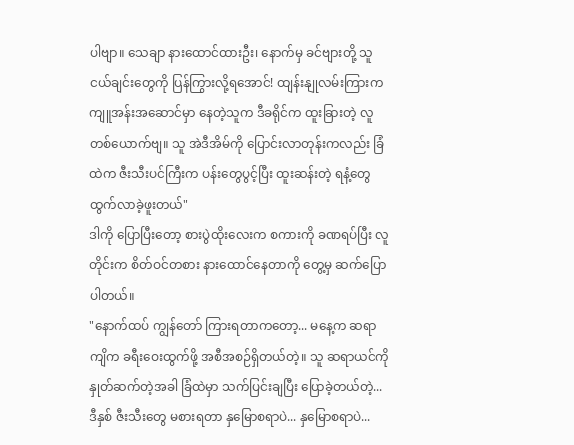ပါဗျာ။ သေချာ နားထောင်ထားဦး၊ နောက်မှ ခင်ဗျားတို့ သူငယ်ချင်းတွေကို ပြန်ကြွားလို့ရအောင်! ထျန်းနျုလမ်းကြားက ကျူအန်းအဆောင်မှာ နေတဲ့သူက ဒီခရိုင်က ထူးခြားတဲ့ လူတစ်ယောက်ဗျ။ သူ အဲဒီအိမ်ကို ပြောင်းလာတုန်းကလည်း ခြံထဲက ဇီးသီးပင်ကြီးက ပန်းတွေပွင့်ပြီး ထူးဆန်းတဲ့ ရနံ့တွေ ထွက်လာခဲ့ဖူးတယ်"
ဒါကို ပြောပြီးတော့ စားပွဲထိုးလေးက စကားကို ခဏရပ်ပြီး လူတိုင်းက စိတ်ဝင်တစား နားထောင်နေတာကို တွေ့မှ ဆက်ပြောပါတယ်။
"နောက်ထပ် ကျွန်တော် ကြားရတာကတော့... မနေ့က ဆရာကျိက ခရီးဝေးထွက်ဖို့ အစီအစဉ်ရှိတယ်တဲ့။ သူ ဆရာယင်ကို နှုတ်ဆက်တဲ့အခါ ခြံထဲမှာ သက်ပြင်းချပြီး ပြောခဲ့တယ်တဲ့... ဒီနှစ် ဇီးသီးတွေ မစားရတာ နှမြောစရာပဲ... နှမြောစရာပဲ...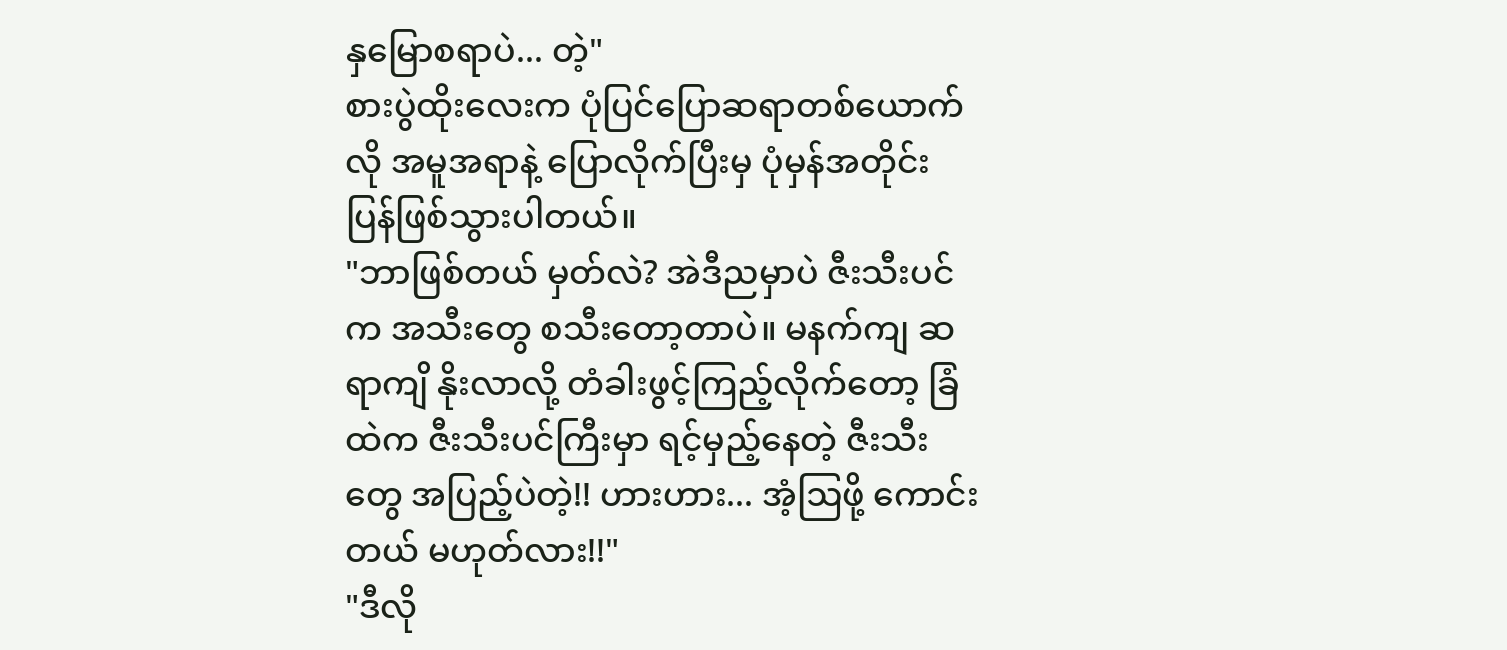နှမြောစရာပဲ... တဲ့"
စားပွဲထိုးလေးက ပုံပြင်ပြောဆရာတစ်ယောက်လို အမူအရာနဲ့ ပြောလိုက်ပြီးမှ ပုံမှန်အတိုင်း ပြန်ဖြစ်သွားပါတယ်။
"ဘာဖြစ်တယ် မှတ်လဲ? အဲဒီညမှာပဲ ဇီးသီးပင်က အသီးတွေ စသီးတော့တာပဲ။ မနက်ကျ ဆရာကျိ နိုးလာလို့ တံခါးဖွင့်ကြည့်လိုက်တော့ ခြံထဲက ဇီးသီးပင်ကြီးမှာ ရင့်မှည့်နေတဲ့ ဇီးသီးတွေ အပြည့်ပဲတဲ့!! ဟားဟား... အံ့ဩဖို့ ကောင်းတယ် မဟုတ်လား!!"
"ဒီလို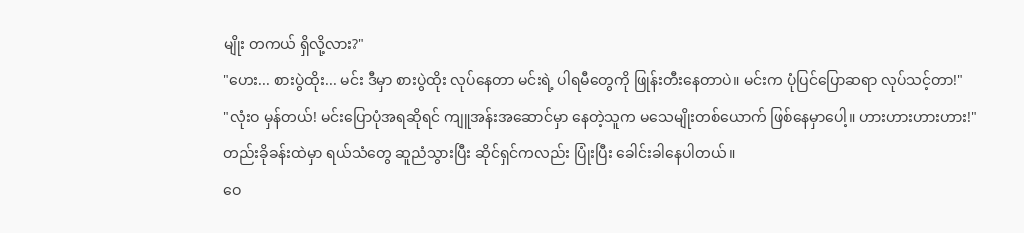မျိုး တကယ် ရှိလို့လား?"
"ဟေး... စားပွဲထိုး... မင်း ဒီမှာ စားပွဲထိုး လုပ်နေတာ မင်းရဲ့ ပါရမီတွေကို ဖြုန်းတီးနေတာပဲ။ မင်းက ပုံပြင်ပြောဆရာ လုပ်သင့်တာ!"
"လုံးဝ မှန်တယ်! မင်းပြောပုံအရဆိုရင် ကျူအန်းအဆောင်မှာ နေတဲ့သူက မသေမျိုးတစ်ယောက် ဖြစ်နေမှာပေါ့။ ဟားဟားဟားဟား!"
တည်းခိုခန်းထဲမှာ ရယ်သံတွေ ဆူညံသွားပြီး ဆိုင်ရှင်ကလည်း ပြုံးပြီး ခေါင်းခါနေပါတယ်။
ဝေ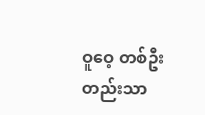ဝူဝေ့ တစ်ဦးတည်းသာ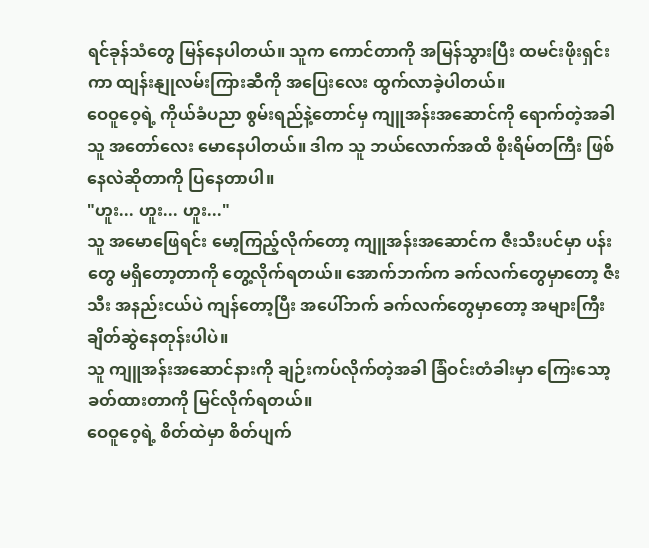ရင်ခုန်သံတွေ မြန်နေပါတယ်။ သူက ကောင်တာကို အမြန်သွားပြီး ထမင်းဖိုးရှင်းကာ ထျန်းနျုလမ်းကြားဆီကို အပြေးလေး ထွက်လာခဲ့ပါတယ်။
ဝေဝူဝေ့ရဲ့ ကိုယ်ခံပညာ စွမ်းရည်နဲ့တောင်မှ ကျူအန်းအဆောင်ကို ရောက်တဲ့အခါ သူ အတော်လေး မောနေပါတယ်။ ဒါက သူ ဘယ်လောက်အထိ စိုးရိမ်တကြီး ဖြစ်နေလဲဆိုတာကို ပြနေတာပါ။
"ဟူး... ဟူး... ဟူး..."
သူ အမောဖြေရင်း မော့ကြည့်လိုက်တော့ ကျူအန်းအဆောင်က ဇီးသီးပင်မှာ ပန်းတွေ မရှိတော့တာကို တွေ့လိုက်ရတယ်။ အောက်ဘက်က ခက်လက်တွေမှာတော့ ဇီးသီး အနည်းငယ်ပဲ ကျန်တော့ပြီး အပေါ်ဘက် ခက်လက်တွေမှာတော့ အများကြီး ချိတ်ဆွဲနေတုန်းပါပဲ။
သူ ကျူအန်းအဆောင်နားကို ချဉ်းကပ်လိုက်တဲ့အခါ ခြံဝင်းတံခါးမှာ ကြေးသော့ခတ်ထားတာကို မြင်လိုက်ရတယ်။
ဝေဝူဝေ့ရဲ့ စိတ်ထဲမှာ စိတ်ပျက်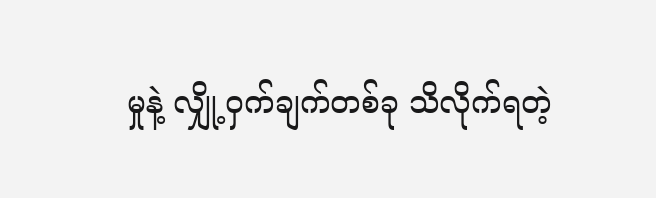မှုနဲ့ လျှို့ဝှက်ချက်တစ်ခု သိလိုက်ရတဲ့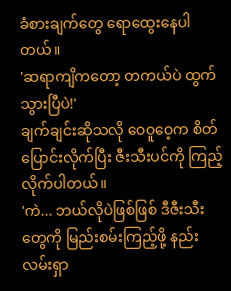ခံစားချက်တွေ ရောထွေးနေပါတယ်။
'ဆရာကျိကတော့ တကယ်ပဲ ထွက်သွားပြီပဲ!'
ချက်ချင်းဆိုသလို ဝေဝူဝေ့က စိတ်ပြောင်းလိုက်ပြီး ဇီးသီးပင်ကို ကြည့်လိုက်ပါတယ်။
'ကဲ... ဘယ်လိုပဲဖြစ်ဖြစ် ဒီဇီးသီးတွေကို မြည်းစမ်းကြည့်ဖို့ နည်းလမ်းရှာ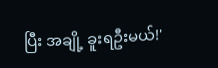ပြီး အချို့ ခူးရဦးမယ်!'